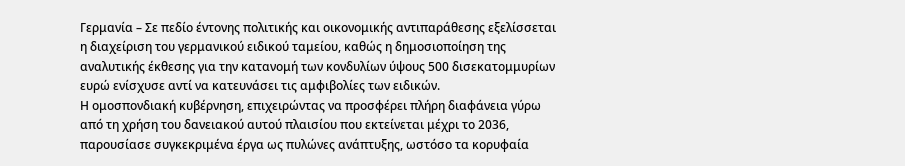Γερμανία – Σε πεδίο έντονης πολιτικής και οικονομικής αντιπαράθεσης εξελίσσεται η διαχείριση του γερμανικού ειδικού ταμείου, καθώς η δημοσιοποίηση της αναλυτικής έκθεσης για την κατανομή των κονδυλίων ύψους 500 δισεκατομμυρίων ευρώ ενίσχυσε αντί να κατευνάσει τις αμφιβολίες των ειδικών.
Η ομοσπονδιακή κυβέρνηση, επιχειρώντας να προσφέρει πλήρη διαφάνεια γύρω από τη χρήση του δανειακού αυτού πλαισίου που εκτείνεται μέχρι το 2036, παρουσίασε συγκεκριμένα έργα ως πυλώνες ανάπτυξης, ωστόσο τα κορυφαία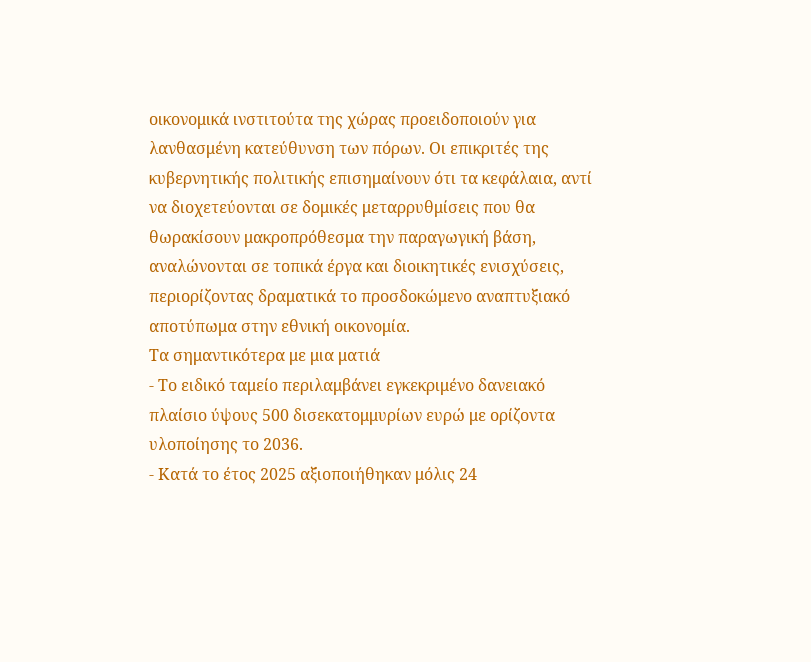οικονομικά ινστιτούτα της χώρας προειδοποιούν για λανθασμένη κατεύθυνση των πόρων. Οι επικριτές της κυβερνητικής πολιτικής επισημαίνουν ότι τα κεφάλαια, αντί να διοχετεύονται σε δομικές μεταρρυθμίσεις που θα θωρακίσουν μακροπρόθεσμα την παραγωγική βάση, αναλώνονται σε τοπικά έργα και διοικητικές ενισχύσεις, περιορίζοντας δραματικά το προσδοκώμενο αναπτυξιακό αποτύπωμα στην εθνική οικονομία.
Τα σημαντικότερα με μια ματιά
- Το ειδικό ταμείο περιλαμβάνει εγκεκριμένο δανειακό πλαίσιο ύψους 500 δισεκατομμυρίων ευρώ με ορίζοντα υλοποίησης το 2036.
- Κατά το έτος 2025 αξιοποιήθηκαν μόλις 24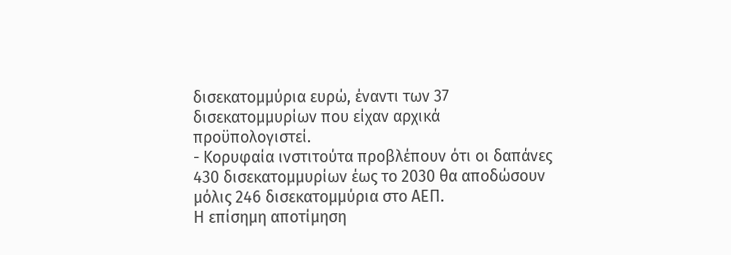δισεκατομμύρια ευρώ, έναντι των 37 δισεκατομμυρίων που είχαν αρχικά προϋπολογιστεί.
- Κορυφαία ινστιτούτα προβλέπουν ότι οι δαπάνες 430 δισεκατομμυρίων έως το 2030 θα αποδώσουν μόλις 246 δισεκατομμύρια στο ΑΕΠ.
Η επίσημη αποτίμηση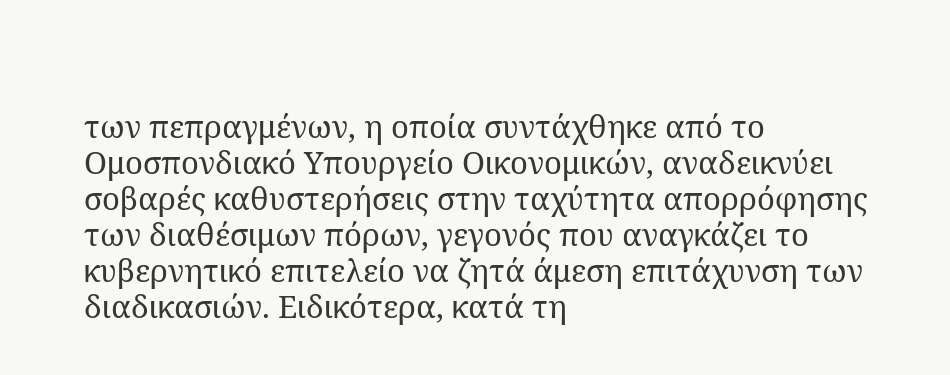των πεπραγμένων, η οποία συντάχθηκε από το Ομοσπονδιακό Υπουργείο Οικονομικών, αναδεικνύει σοβαρές καθυστερήσεις στην ταχύτητα απορρόφησης των διαθέσιμων πόρων, γεγονός που αναγκάζει το κυβερνητικό επιτελείο να ζητά άμεση επιτάχυνση των διαδικασιών. Ειδικότερα, κατά τη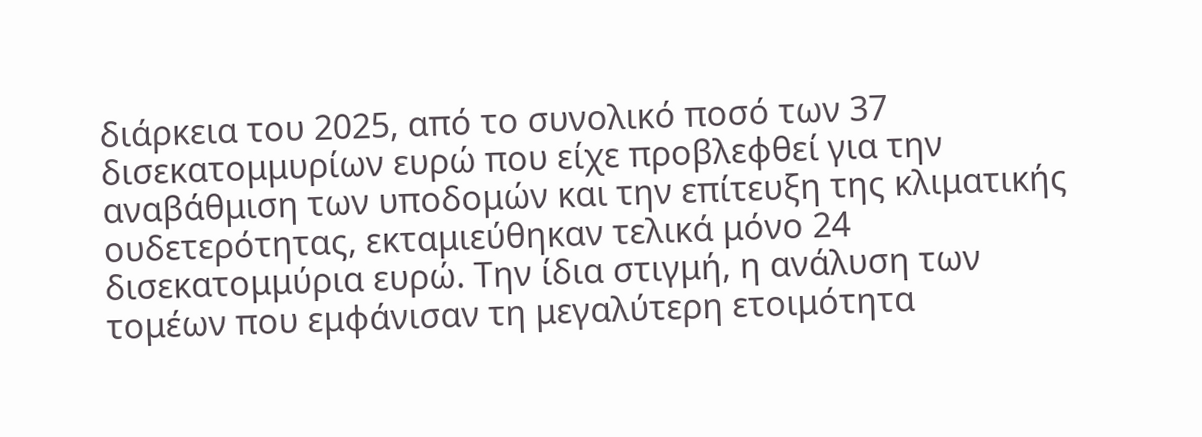διάρκεια του 2025, από το συνολικό ποσό των 37 δισεκατομμυρίων ευρώ που είχε προβλεφθεί για την αναβάθμιση των υποδομών και την επίτευξη της κλιματικής ουδετερότητας, εκταμιεύθηκαν τελικά μόνο 24 δισεκατομμύρια ευρώ. Την ίδια στιγμή, η ανάλυση των τομέων που εμφάνισαν τη μεγαλύτερη ετοιμότητα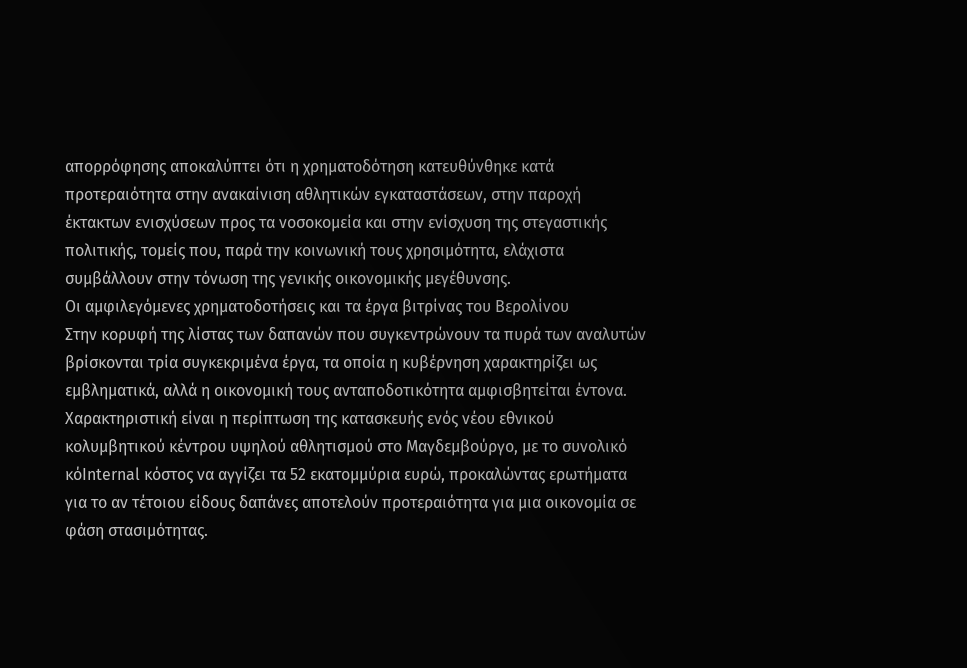απορρόφησης αποκαλύπτει ότι η χρηματοδότηση κατευθύνθηκε κατά προτεραιότητα στην ανακαίνιση αθλητικών εγκαταστάσεων, στην παροχή έκτακτων ενισχύσεων προς τα νοσοκομεία και στην ενίσχυση της στεγαστικής πολιτικής, τομείς που, παρά την κοινωνική τους χρησιμότητα, ελάχιστα συμβάλλουν στην τόνωση της γενικής οικονομικής μεγέθυνσης.
Οι αμφιλεγόμενες χρηματοδοτήσεις και τα έργα βιτρίνας του Βερολίνου
Στην κορυφή της λίστας των δαπανών που συγκεντρώνουν τα πυρά των αναλυτών βρίσκονται τρία συγκεκριμένα έργα, τα οποία η κυβέρνηση χαρακτηρίζει ως εμβληματικά, αλλά η οικονομική τους ανταποδοτικότητα αμφισβητείται έντονα. Χαρακτηριστική είναι η περίπτωση της κατασκευής ενός νέου εθνικού κολυμβητικού κέντρου υψηλού αθλητισμού στο Μαγδεμβούργο, με το συνολικό κόInternal κόστος να αγγίζει τα 52 εκατομμύρια ευρώ, προκαλώντας ερωτήματα για το αν τέτοιου είδους δαπάνες αποτελούν προτεραιότητα για μια οικονομία σε φάση στασιμότητας.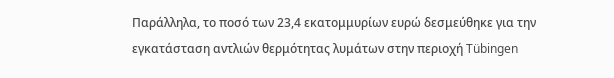Παράλληλα, το ποσό των 23,4 εκατομμυρίων ευρώ δεσμεύθηκε για την εγκατάσταση αντλιών θερμότητας λυμάτων στην περιοχή Tübingen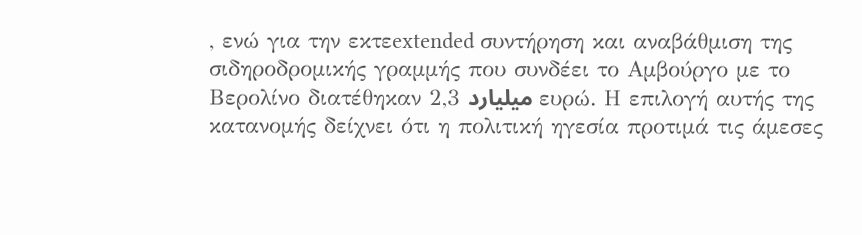, ενώ για την εκτεextended συντήρηση και αναβάθμιση της σιδηροδρομικής γραμμής που συνδέει το Αμβούργο με το Βερολίνο διατέθηκαν 2,3 میلیارد ευρώ. Η επιλογή αυτής της κατανομής δείχνει ότι η πολιτική ηγεσία προτιμά τις άμεσες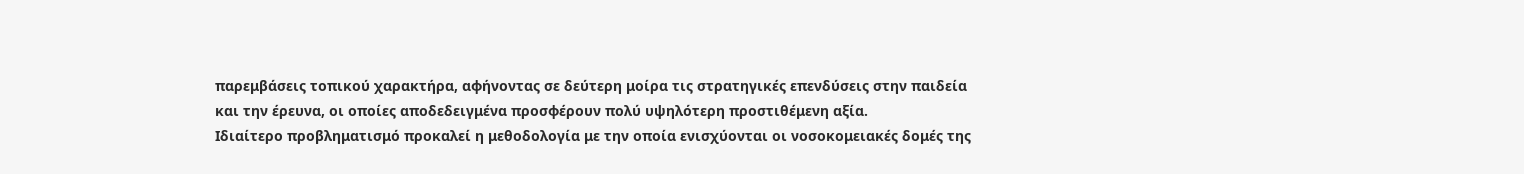παρεμβάσεις τοπικού χαρακτήρα, αφήνοντας σε δεύτερη μοίρα τις στρατηγικές επενδύσεις στην παιδεία και την έρευνα, οι οποίες αποδεδειγμένα προσφέρουν πολύ υψηλότερη προστιθέμενη αξία.
Ιδιαίτερο προβληματισμό προκαλεί η μεθοδολογία με την οποία ενισχύονται οι νοσοκομειακές δομές της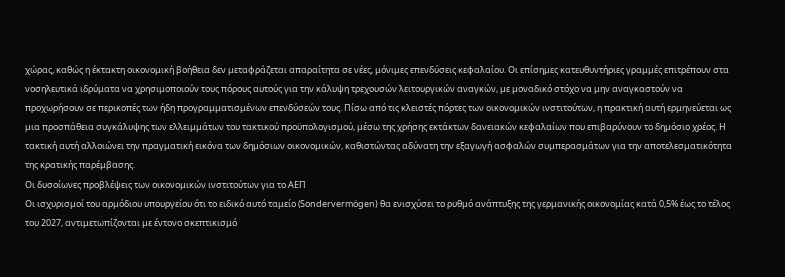χώρας, καθώς η έκτακτη οικονομική βοήθεια δεν μεταφράζεται απαραίτητα σε νέες, μόνιμες επενδύσεις κεφαλαίου. Οι επίσημες κατευθυντήριες γραμμές επιτρέπουν στα νοσηλευτικά ιδρύματα να χρησιμοποιούν τους πόρους αυτούς για την κάλυψη τρεχουσών λειτουργικών αναγκών, με μοναδικό στόχο να μην αναγκαστούν να προχωρήσουν σε περικοπές των ήδη προγραμματισμένων επενδύσεών τους. Πίσω από τις κλειστές πόρτες των οικονομικών ινστιτούτων, η πρακτική αυτή ερμηνεύεται ως μια προσπάθεια συγκάλυψης των ελλειμμάτων του τακτικού προϋπολογισμού, μέσω της χρήσης εκτάκτων δανειακών κεφαλαίων που επιβαρύνουν το δημόσιο χρέος. Η τακτική αυτή αλλοιώνει την πραγματική εικόνα των δημόσιων οικονομικών, καθιστώντας αδύνατη την εξαγωγή ασφαλών συμπερασμάτων για την αποτελεσματικότητα της κρατικής παρέμβασης.
Οι δυσοίωνες προβλέψεις των οικονομικών ινστιτούτων για το ΑΕΠ
Οι ισχυρισμοί του αρμόδιου υπουργείου ότι το ειδικό αυτό ταμείο (Sondervermögen) θα ενισχύσει το ρυθμό ανάπτυξης της γερμανικής οικονομίας κατά 0,5% έως το τέλος του 2027, αντιμετωπίζονται με έντονο σκεπτικισμό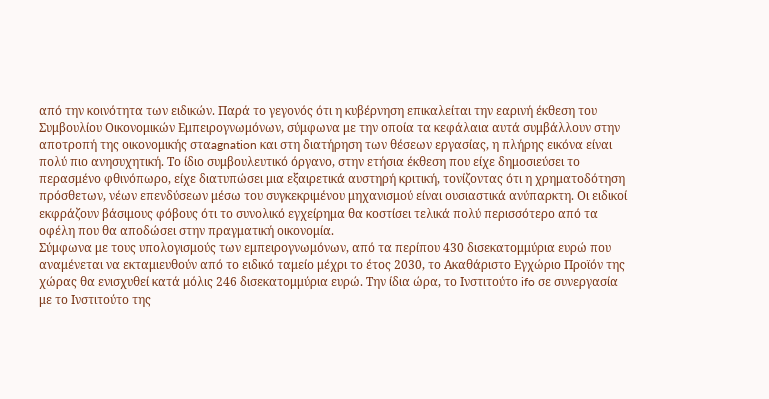από την κοινότητα των ειδικών. Παρά το γεγονός ότι η κυβέρνηση επικαλείται την εαρινή έκθεση του Συμβουλίου Οικονομικών Εμπειρογνωμόνων, σύμφωνα με την οποία τα κεφάλαια αυτά συμβάλλουν στην αποτροπή της οικονομικής σταagnation και στη διατήρηση των θέσεων εργασίας, η πλήρης εικόνα είναι πολύ πιο ανησυχητική. Το ίδιο συμβουλευτικό όργανο, στην ετήσια έκθεση που είχε δημοσιεύσει το περασμένο φθινόπωρο, είχε διατυπώσει μια εξαιρετικά αυστηρή κριτική, τονίζοντας ότι η χρηματοδότηση πρόσθετων, νέων επενδύσεων μέσω του συγκεκριμένου μηχανισμού είναι ουσιαστικά ανύπαρκτη. Οι ειδικοί εκφράζουν βάσιμους φόβους ότι το συνολικό εγχείρημα θα κοστίσει τελικά πολύ περισσότερο από τα οφέλη που θα αποδώσει στην πραγματική οικονομία.
Σύμφωνα με τους υπολογισμούς των εμπειρογνωμόνων, από τα περίπου 430 δισεκατομμύρια ευρώ που αναμένεται να εκταμιευθούν από το ειδικό ταμείο μέχρι το έτος 2030, το Ακαθάριστο Εγχώριο Προϊόν της χώρας θα ενισχυθεί κατά μόλις 246 δισεκατομμύρια ευρώ. Την ίδια ώρα, το Ινστιτούτο ifo σε συνεργασία με το Ινστιτούτο της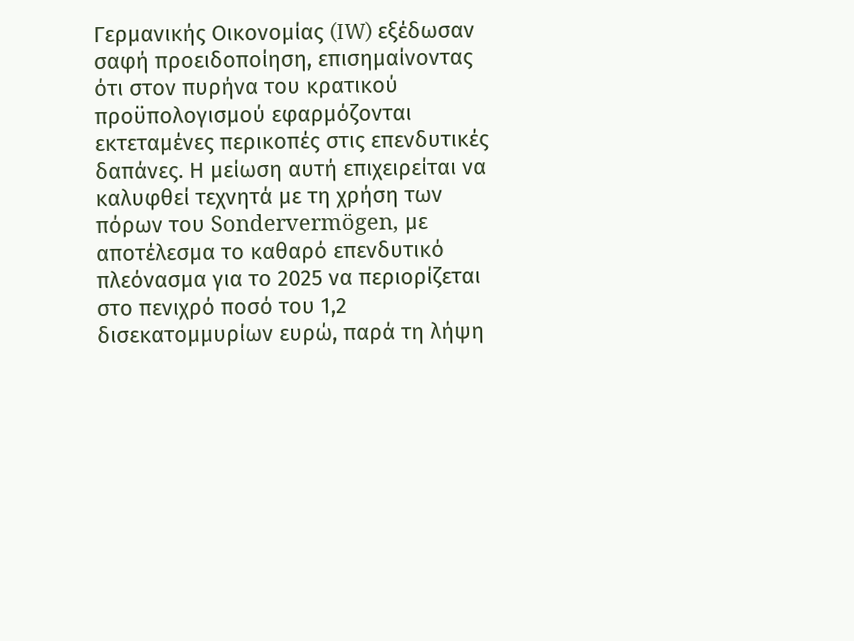Γερμανικής Οικονομίας (IW) εξέδωσαν σαφή προειδοποίηση, επισημαίνοντας ότι στον πυρήνα του κρατικού προϋπολογισμού εφαρμόζονται εκτεταμένες περικοπές στις επενδυτικές δαπάνες. Η μείωση αυτή επιχειρείται να καλυφθεί τεχνητά με τη χρήση των πόρων του Sondervermögen, με αποτέλεσμα το καθαρό επενδυτικό πλεόνασμα για το 2025 να περιορίζεται στο πενιχρό ποσό του 1,2 δισεκατομμυρίων ευρώ, παρά τη λήψη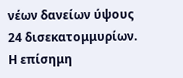νέων δανείων ύψους 24 δισεκατομμυρίων. Η επίσημη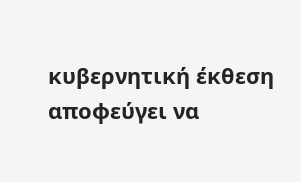κυβερνητική έκθεση αποφεύγει να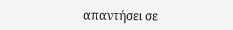απαντήσει σε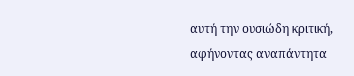αυτή την ουσιώδη κριτική, αφήνοντας αναπάντητα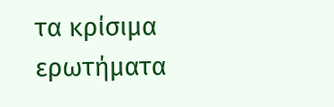τα κρίσιμα ερωτήματα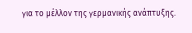για το μέλλον της γερμανικής ανάπτυξης.